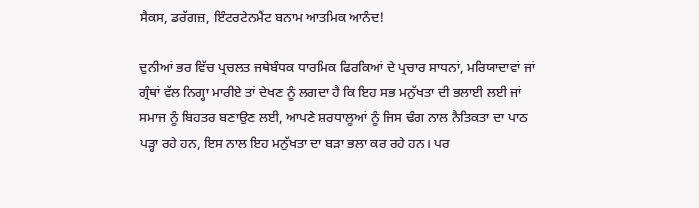ਸੈਕਸ, ਡਰੱਗਜ਼, ਇੰਟਰਟੇਨਮੈਂਟ ਬਨਾਮ ਆਤਮਿਕ ਆਨੰਦ!

ਦੁਨੀਆਂ ਭਰ ਵਿੱਚ ਪ੍ਰਚਲਤ ਜਥੇਬੰਧਕ ਧਾਰਮਿਕ ਫਿਰਕਿਆਂ ਦੇ ਪ੍ਰਚਾਰ ਸਾਧਨਾਂ, ਮਰਿਯਾਦਾਵਾਂ ਜਾਂ ਗ੍ਰੰਥਾਂ ਵੱਲ ਨਿਗ੍ਹਾ ਮਾਰੀਏ ਤਾਂ ਦੇਖਣ ਨੂੰ ਲਗਦਾ ਹੈ ਕਿ ਇਹ ਸਭ ਮਨੁੱਖਤਾ ਦੀ ਭਲਾਈ ਲਈ ਜਾਂ ਸਮਾਜ ਨੂੰ ਬਿਹਤਰ ਬਣਾਉਣ ਲਈ, ਆਪਣੇ ਸ਼ਰਧਾਲੂਆਂ ਨੂੰ ਜਿਸ ਢੰਗ ਨਾਲ ਨੈਤਿਕਤਾ ਦਾ ਪਾਠ ਪੜ੍ਹਾ ਰਹੇ ਹਨ, ਇਸ ਨਾਲ ਇਹ ਮਨੁੱਖਤਾ ਦਾ ਬੜਾ ਭਲਾ ਕਰ ਰਹੇ ਹਨ। ਪਰ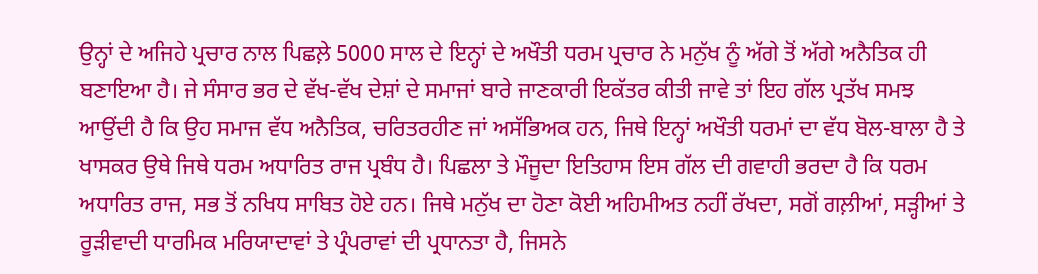ਉਨ੍ਹਾਂ ਦੇ ਅਜਿਹੇ ਪ੍ਰਚਾਰ ਨਾਲ ਪਿਛਲ਼ੇ 5000 ਸਾਲ ਦੇ ਇਨ੍ਹਾਂ ਦੇ ਅਖੌਤੀ ਧਰਮ ਪ੍ਰਚਾਰ ਨੇ ਮਨੁੱਖ ਨੂੰ ਅੱਗੇ ਤੋਂ ਅੱਗੇ ਅਨੈਤਿਕ ਹੀ ਬਣਾਇਆ ਹੈ। ਜੇ ਸੰਸਾਰ ਭਰ ਦੇ ਵੱਖ-ਵੱਖ ਦੇਸ਼ਾਂ ਦੇ ਸਮਾਜਾਂ ਬਾਰੇ ਜਾਣਕਾਰੀ ਇਕੱਤਰ ਕੀਤੀ ਜਾਵੇ ਤਾਂ ਇਹ ਗੱਲ ਪ੍ਰਤੱਖ ਸਮਝ ਆਉਂਦੀ ਹੈ ਕਿ ਉਹ ਸਮਾਜ ਵੱਧ ਅਨੈਤਿਕ, ਚਰਿਤਰਹੀਣ ਜਾਂ ਅਸੱਭਿਅਕ ਹਨ, ਜਿਥੇ ਇਨ੍ਹਾਂ ਅਖੌਤੀ ਧਰਮਾਂ ਦਾ ਵੱਧ ਬੋਲ-ਬਾਲਾ ਹੈ ਤੇ ਖਾਸਕਰ ਉਥੇ ਜਿਥੇ ਧਰਮ ਅਧਾਰਿਤ ਰਾਜ ਪ੍ਰਬੰਧ ਹੈ। ਪਿਛਲਾ ਤੇ ਮੌਜੂਦਾ ਇਤਿਹਾਸ ਇਸ ਗੱਲ ਦੀ ਗਵਾਹੀ ਭਰਦਾ ਹੈ ਕਿ ਧਰਮ ਅਧਾਰਿਤ ਰਾਜ, ਸਭ ਤੋਂ ਨਖਿਧ ਸਾਬਿਤ ਹੋਏ ਹਨ। ਜਿਥੇ ਮਨੁੱਖ ਦਾ ਹੋਣਾ ਕੋਈ ਅਹਿਮੀਅਤ ਨਹੀਂ ਰੱਖਦਾ, ਸਗੋਂ ਗਲ਼ੀਆਂ, ਸੜ੍ਹੀਆਂ ਤੇ ਰੂੜੀਵਾਦੀ ਧਾਰਮਿਕ ਮਰਿਯਾਦਾਵਾਂ ਤੇ ਪ੍ਰੰਪਰਾਵਾਂ ਦੀ ਪ੍ਰਧਾਨਤਾ ਹੈ, ਜਿਸਨੇ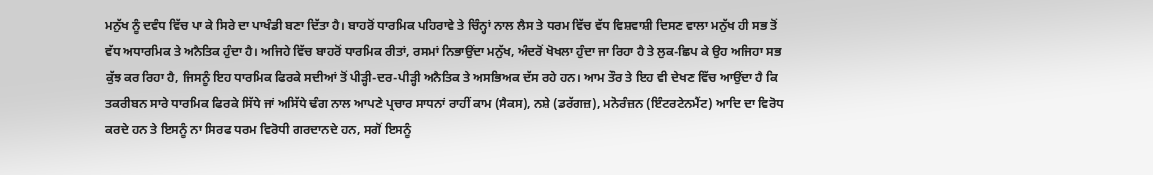ਮਨੁੱਖ ਨੂੰ ਦਵੰਧ ਵਿੱਚ ਪਾ ਕੇ ਸਿਰੇ ਦਾ ਪਾਖੰਡੀ ਬਣਾ ਦਿੱਤਾ ਹੈ। ਬਾਹਰੋਂ ਧਾਰਮਿਕ ਪਹਿਰਾਵੇ ਤੇ ਚਿੰਨ੍ਹਾਂ ਨਾਲ ਲੈਸ ਤੇ ਧਰਮ ਵਿੱਚ ਵੱਧ ਵਿਸ਼ਵਾਸ਼ੀ ਦਿਸਣ ਵਾਲਾ ਮਨੁੱਖ ਹੀ ਸਭ ਤੋਂ ਵੱਧ ਅਧਾਰਮਿਕ ਤੇ ਅਨੈਤਿਕ ਹੁੰਦਾ ਹੈ। ਅਜਿਹੇ ਵਿੱਚ ਬਾਹਰੋਂ ਧਾਰਮਿਕ ਰੀਤਾਂ, ਰਸਮਾਂ ਨਿਭਾਉਂਦਾ ਮਨੁੱਖ, ਅੰਦਰੋਂ ਖੋਖਲਾ ਹੁੰਦਾ ਜਾ ਰਿਹਾ ਹੈ ਤੇ ਲੁਕ-ਛਿਪ ਕੇ ਉਹ ਅਜਿਹਾ ਸਭ ਕੁੱਝ ਕਰ ਰਿਹਾ ਹੈ, ਜਿਸਨੂੰ ਇਹ ਧਾਰਮਿਕ ਫਿਰਕੇ ਸਦੀਆਂ ਤੋਂ ਪੀੜ੍ਹੀ-ਦਰ-ਪੀੜ੍ਹੀ ਅਨੈਤਿਕ ਤੇ ਅਸਭਿਅਕ ਦੱਸ ਰਹੇ ਹਨ। ਆਮ ਤੌਰ ਤੇ ਇਹ ਵੀ ਦੇਖਣ ਵਿੱਚ ਆਉਂਦਾ ਹੈ ਕਿ ਤਕਰੀਬਨ ਸਾਰੇ ਧਾਰਮਿਕ ਫਿਰਕੇ ਸਿੱਧੇ ਜਾਂ ਅਸਿੱਧੇ ਢੰਗ ਨਾਲ ਆਪਣੇ ਪ੍ਰਚਾਰ ਸਾਧਨਾਂ ਰਾਹੀਂ ਕਾਮ (ਸੈਕਸ), ਨਸ਼ੇ (ਡਰੱਗਜ਼), ਮਨੋਰੰਜ਼ਨ (ਇੰਟਰਟੇਨਮੈਂਟ) ਆਦਿ ਦਾ ਵਿਰੋਧ ਕਰਦੇ ਹਨ ਤੇ ਇਸਨੂੰ ਨਾ ਸਿਰਫ ਧਰਮ ਵਿਰੋਧੀ ਗਰਦਾਨਦੇ ਹਨ, ਸਗੋਂ ਇਸਨੂੰ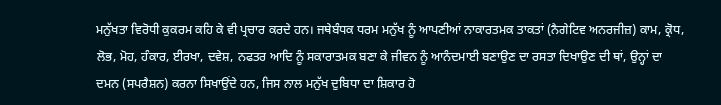ਮਨੁੱਖਤਾ ਵਿਰੋਧੀ ਕੁਕਰਮ ਕਹਿ ਕੇ ਵੀ ਪ੍ਰਚਾਰ ਕਰਦੇ ਹਨ। ਜਥੇਬੰਧਕ ਧਰਮ ਮਨੁੱਖ ਨੂੰ ਆਪਣੀਆਂ ਨਾਕਾਰਤਮਕ ਤਾਕਤਾਂ (ਨੈਗੇਟਿਵ ਅਨਰਜੀਜ਼) ਕਾਮ, ਕ੍ਰੋਧ, ਲੋਭ, ਮੋਹ, ਹੰਕਾਰ, ਈਰਖਾ, ਦਵੇਸ਼, ਨਫਤਰ ਆਦਿ ਨੂੰ ਸਕਾਰਾਤਮਕ ਬਣਾ ਕੇ ਜੀਵਨ ਨੂੰ ਆਨੰਦਮਾਈ ਬਣਾਉਣ ਦਾ ਰਸਤਾ ਦਿਖਾਉਣ ਦੀ ਥਾਂ, ਉਨ੍ਹਾਂ ਦਾ ਦਮਨ (ਸਪਰੈਸ਼ਨ) ਕਰਨਾ ਸਿਖਾਉਂਦੇ ਹਨ, ਜਿਸ ਨਾਲ ਮਨੁੱਖ ਦੁਬਿਧਾ ਦਾ ਸ਼ਿਕਾਰ ਹੋ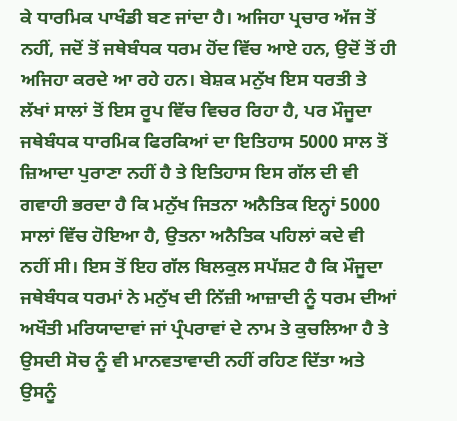ਕੇ ਧਾਰਮਿਕ ਪਾਖੰਡੀ ਬਣ ਜਾਂਦਾ ਹੈ। ਅਜਿਹਾ ਪ੍ਰਚਾਰ ਅੱਜ ਤੋਂ ਨਹੀਂ, ਜਦੋਂ ਤੋਂ ਜਥੇਬੰਧਕ ਧਰਮ ਹੋਂਦ ਵਿੱਚ ਆਏ ਹਨ, ਉਦੋਂ ਤੋਂ ਹੀ ਅਜਿਹਾ ਕਰਦੇ ਆ ਰਹੇ ਹਨ। ਬੇਸ਼ਕ ਮਨੁੱਖ ਇਸ ਧਰਤੀ ਤੇ ਲੱਖਾਂ ਸਾਲਾਂ ਤੋਂ ਇਸ ਰੂਪ ਵਿੱਚ ਵਿਚਰ ਰਿਹਾ ਹੈ, ਪਰ ਮੌਜੂਦਾ ਜਥੇਬੰਧਕ ਧਾਰਮਿਕ ਫਿਰਕਿਆਂ ਦਾ ਇਤਿਹਾਸ 5000 ਸਾਲ ਤੋਂ ਜ਼ਿਆਦਾ ਪੁਰਾਣਾ ਨਹੀਂ ਹੈ ਤੇ ਇਤਿਹਾਸ ਇਸ ਗੱਲ ਦੀ ਵੀ ਗਵਾਹੀ ਭਰਦਾ ਹੈ ਕਿ ਮਨੁੱਖ ਜਿਤਨਾ ਅਨੈਤਿਕ ਇਨ੍ਹਾਂ 5000 ਸਾਲਾਂ ਵਿੱਚ ਹੋਇਆ ਹੈ, ਉਤਨਾ ਅਨੈਤਿਕ ਪਹਿਲਾਂ ਕਦੇ ਵੀ ਨਹੀਂ ਸੀ। ਇਸ ਤੋਂ ਇਹ ਗੱਲ ਬਿਲਕੁਲ ਸਪੱਸ਼ਟ ਹੈ ਕਿ ਮੌਜੂਦਾ ਜਥੇਬੰਧਕ ਧਰਮਾਂ ਨੇ ਮਨੁੱਖ ਦੀ ਨਿੱਜ਼ੀ ਆਜ਼ਾਦੀ ਨੂੰ ਧਰਮ ਦੀਆਂ ਅਖੌਤੀ ਮਰਿਯਾਦਾਵਾਂ ਜਾਂ ਪ੍ਰੰਪਰਾਵਾਂ ਦੇ ਨਾਮ ਤੇ ਕੁਚਲਿਆ ਹੈ ਤੇ ਉਸਦੀ ਸੋਚ ਨੂੰ ਵੀ ਮਾਨਵਤਾਵਾਦੀ ਨਹੀਂ ਰਹਿਣ ਦਿੱਤਾ ਅਤੇ ਉਸਨੂੰ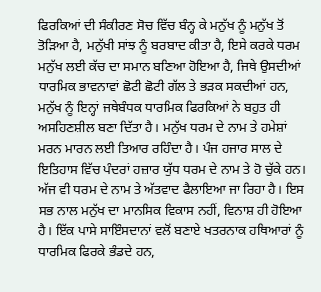ਫਿਰਕਿਆਂ ਦੀ ਸੰਕੀਰਣ ਸੋਚ ਵਿੱਚ ਬੰਨ੍ਹ ਕੇ ਮਨੁੱਖ ਨੂੰ ਮਨੁੱਖ ਤੋਂ ਤੋੜਿਆ ਹੈ, ਮਨੁੱਖੀ ਸਾਂਝ ਨੂੰ ਬਰਬਾਦ ਕੀਤਾ ਹੈ, ਇਸੇ ਕਰਕੇ ਧਰਮ ਮਨੁੱਖ ਲਈ ਕੱਚ ਦਾ ਸਮਾਨ ਬਣਿਆ ਹੋਇਆ ਹੈ, ਜਿਥੇ ਉਸਦੀਆਂ ਧਾਰਮਿਕ ਭਾਵਨਾਵਾਂ ਛੋਟੀ ਛੋਟੀ ਗੱਲ ਤੇ ਭੜਕ ਸਕਦੀਆਂ ਹਨ, ਮਨੁੱਖ ਨੂੰ ਇਨ੍ਹਾਂ ਜਥੇਬੰਧਕ ਧਾਰਮਿਕ ਫਿਰਕਿਆਂ ਨੇ ਬਹੁਤ ਹੀ ਅਸਹਿਣਸ਼ੀਲ ਬਣਾ ਦਿੱਤਾ ਹੈ। ਮਨੁੱਖ ਧਰਮ ਦੇ ਨਾਮ ਤੇ ਹਮੇਸ਼ਾਂ ਮਰਨ ਮਾਰਨ ਲਈ ਤਿਆਰ ਰਹਿੰਦਾ ਹੈ। ਪੰਜ ਹਜਾਰ ਸਾਲ ਦੇ ਇਤਿਹਾਸ ਵਿੱਚ ਪੰਦਰਾਂ ਹਜ਼ਾਰ ਯੁੱਧ ਧਰਮ ਦੇ ਨਾਮ ਤੇ ਹੋ ਚੁੱਕੇ ਹਨ। ਅੱਜ ਵੀ ਧਰਮ ਦੇ ਨਾਮ ਤੇ ਅੱਤਵਾਦ ਫੈਲਾਇਆ ਜਾ ਰਿਹਾ ਹੈ। ਇਸ ਸਭ ਨਾਲ ਮਨੁੱਖ ਦਾ ਮਾਨਸਿਕ ਵਿਕਾਸ ਨਹੀਂ, ਵਿਨਾਸ਼ ਹੀ ਹੋਇਆ ਹੈ। ਇੱਕ ਪਾਸੇ ਸਾਇੰਸਦਾਨਾਂ ਵਲੋਂ ਬਣਾਏ ਖਤਰਨਾਕ ਹਥਿਆਰਾਂ ਨੂੰ ਧਾਰਮਿਕ ਫਿਰਕੇ ਭੰਡਦੇ ਹਨ,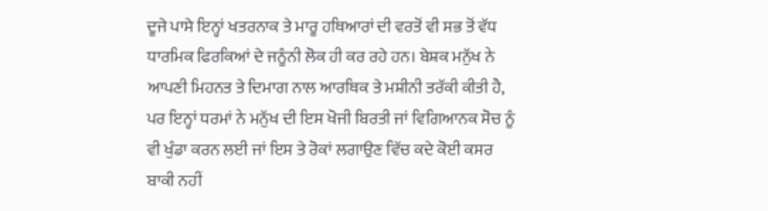ਦੂਜੇ ਪਾਸੇ ਇਨ੍ਹਾਂ ਖਤਰਨਾਕ ਤੇ ਮਾਰੂ ਹਥਿਆਰਾਂ ਦੀ ਵਰਤੋਂ ਵੀ ਸਭ ਤੋਂ ਵੱਧ ਧਾਰਮਿਕ ਫਿਰਕਿਆਂ ਦੇ ਜਨੂੰਨੀ ਲੋਕ ਹੀ ਕਰ ਰਹੇ ਹਨ। ਬੇਸ਼ਕ ਮਨੁੱਖ ਨੇ ਆਪਣੀ ਮਿਹਨਤ ਤੇ ਦਿਮਾਗ ਨਾਲ ਆਰਥਿਕ ਤੇ ਮਸ਼ੀਨੀ ਤਰੱਕੀ ਕੀਤੀ ਹੈ, ਪਰ ਇਨ੍ਹਾਂ ਧਰਮਾਂ ਨੇ ਮਨੁੱਖ ਦੀ ਇਸ ਖੋਜੀ ਬਿਰਤੀ ਜਾਂ ਵਿਗਿਆਨਕ ਸੋਚ ਨੂੰ ਵੀ ਖੁੰਡਾ ਕਰਨ ਲਈ ਜਾਂ ਇਸ ਤੇ ਰੋਕਾਂ ਲਗਾਉਣ ਵਿੱਚ ਕਦੇ ਕੋਈ ਕਸਰ ਬਾਕੀ ਨਹੀਂ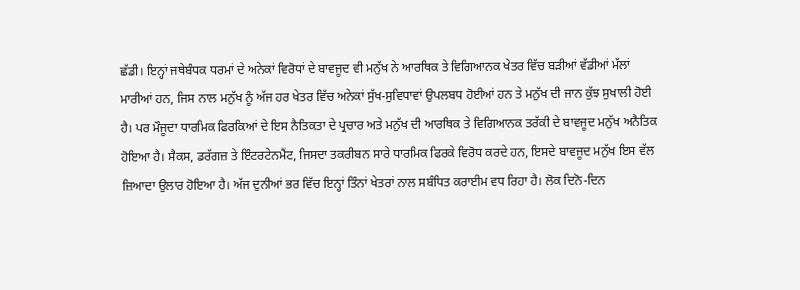ਛੱਡੀ। ਇਨ੍ਹਾਂ ਜਥੇਬੰਧਕ ਧਰਮਾਂ ਦੇ ਅਨੇਕਾਂ ਵਿਰੋਧਾਂ ਦੇ ਬਾਵਜੂਦ ਵੀ ਮਨੁੱਖ ਨੇ ਆਰਥਿਕ ਤੇ ਵਿਗਿਆਨਕ ਖੇਤਰ ਵਿੱਚ ਬੜੀਆਂ ਵੱਡੀਆਂ ਮੱਲਾਂ ਮਾਰੀਆਂ ਹਨ, ਜਿਸ ਨਾਲ ਮਨੁੱਖ ਨੂੰ ਅੱਜ ਹਰ ਖੇਤਰ ਵਿੱਚ ਅਨੇਕਾਂ ਸੁੱਖ-ਸੁਵਿਧਾਵਾਂ ਉਪਲਬਧ ਹੋਈਆਂ ਹਨ ਤੇ ਮਨੁੱਖ ਦੀ ਜਾਨ ਕੁੱਝ ਸੁਖਾਲੀ ਹੋਈ ਹੈ। ਪਰ ਮੌਜੂਦਾ ਧਾਰਮਿਕ ਫਿਰਕਿਆਂ ਦੇ ਇਸ ਨੈਤਿਕਤਾ ਦੇ ਪ੍ਰਚਾਰ ਅਤੇ ਮਨੁੱਖ ਦੀ ਆਰਥਿਕ ਤੇ ਵਿਗਿਆਨਕ ਤਰੱਕੀ ਦੇ ਬਾਵਜੂਦ ਮਨੁੱਖ ਅਨੈਤਿਕ ਹੋਇਆ ਹੈ। ਸੈਕਸ, ਡਰੱਗਜ਼ ਤੇ ਇੰਟਰਟੇਨਮੈਂਟ, ਜਿਸਦਾ ਤਕਰੀਬਨ ਸਾਰੇ ਧਾਰਮਿਕ ਫਿਰਕੇ ਵਿਰੋਧ ਕਰਦੇ ਹਨ, ਇਸਦੇ ਬਾਵਜੂਦ ਮਨੁੱਖ ਇਸ ਵੱਲ ਜ਼ਿਆਦਾ ਉਲਾਰ ਹੋਇਆ ਹੈ। ਅੱਜ ਦੁਨੀਆਂ ਭਰ ਵਿੱਚ ਇਨ੍ਹਾਂ ਤਿੰਨਾਂ ਖੇਤਰਾਂ ਨਾਲ ਸਬੰਧਿਤ ਕਰਾਈਮ ਵਧ ਰਿਹਾ ਹੈ। ਲੋਕ ਦਿਨੋ-ਦਿਨ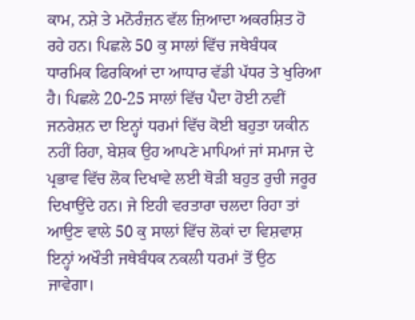ਕਾਮ, ਨਸ਼ੇ ਤੇ ਮਨੋਰੰਜ਼ਨ ਵੱਲ ਜ਼ਿਆਦਾ ਅਕਰਸ਼ਿਤ ਹੋ ਰਹੇ ਹਨ। ਪਿਛਲੇ 50 ਕੁ ਸਾਲਾਂ ਵਿੱਚ ਜਥੇਬੰਧਕ ਧਾਰਮਿਕ ਫਿਰਕਿਆਂ ਦਾ ਆਧਾਰ ਵੱਡੀ ਪੱਧਰ ਤੇ ਖੁਰਿਆ ਹੈ। ਪਿਛਲੇ 20-25 ਸਾਲਾਂ ਵਿੱਚ ਪੈਦਾ ਹੋਈ ਨਵੀਂ ਜਨਰੇਸ਼ਨ ਦਾ ਇਨ੍ਹਾਂ ਧਰਮਾਂ ਵਿੱਚ ਕੋਈ ਬਹੁਤਾ ਯਕੀਨ ਨਹੀਂ ਰਿਹਾ, ਬੇਸ਼ਕ ਉਹ ਆਪਣੇ ਮਾਪਿਆਂ ਜਾਂ ਸਮਾਜ ਦੇ ਪ੍ਰਭਾਵ ਵਿੱਚ ਲੋਕ ਦਿਖਾਵੇ ਲਈ ਥੋੜੀ ਬਹੁਤ ਰੁਚੀ ਜਰੂਰ ਦਿਖਾਉਂਦੇ ਹਨ। ਜੇ ਇਹੀ ਵਰਤਾਰਾ ਚਲਦਾ ਰਿਹਾ ਤਾਂ ਆਉਣ ਵਾਲੇ 50 ਕੁ ਸਾਲਾਂ ਵਿੱਚ ਲੋਕਾਂ ਦਾ ਵਿਸ਼ਵਾਸ਼ ਇਨ੍ਹਾਂ ਅਖੌਤੀ ਜਥੇਬੰਧਕ ਨਕਲੀ ਧਰਮਾਂ ਤੋਂ ਉਠ ਜਾਵੇਗਾ।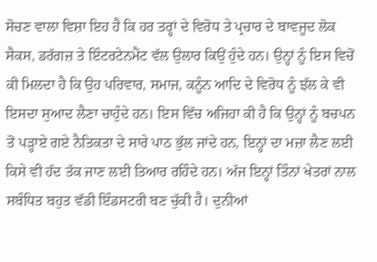ਸੋਚਣ ਵਾਲਾ ਵਿਸ਼ਾ ਇਹ ਹੈ ਕਿ ਹਰ ਤਰ੍ਹਾਂ ਦੇ ਵਿਰੋਧ ਤੇ ਪ੍ਰਚਾਰ ਦੇ ਬਾਵਜੂਦ ਲੋਕ ਸੈਕਸ, ਡਰੱਗਜ਼ ਤੇ ਇੰਟਰਟੇਨਮੈਂਟ ਵੱਲ ਉਲਾਰ ਕਿਉਂ ਹੁੰਦੇ ਹਨ। ਉਨ੍ਹਾਂ ਨੂੰ ਇਸ ਵਿਚੋਂ ਕੀ ਮਿਲਦਾ ਹੈ ਕਿ ਉਹ ਪਰਿਵਾਰ, ਸਮਾਜ, ਕਨੂੰਨ ਆਦਿ ਦੇ ਵਿਰੋਧ ਨੂੰ ਝੱਲ ਕੇ ਵੀ ਇਸਦਾ ਸੁਆਦ ਲੈਣਾ ਚਾਹੁੰਦੇ ਹਨ। ਇਸ ਵਿੱਚ ਅਜਿਹਾ ਕੀ ਹੈ ਕਿ ਉਨ੍ਹਾਂ ਨੂੰ ਬਚਪਨ ਤੋਂ ਪੜ੍ਹਾਏ ਗਏ ਨੈਤਿਕਤਾ ਦੇ ਸਾਰੇ ਪਾਠ ਭੁੱਲ ਜਾਂਦੇ ਹਨ, ਇਨ੍ਹਾਂ ਦਾ ਮਜ਼ਾ ਲੈਣ ਲਈ ਕਿਸੇ ਵੀ ਹੱਦ ਤੱਕ ਜਾਣ ਲਈ ਤਿਆਰ ਰਹਿੰਦੇ ਹਨ। ਅੱਜ ਇਨ੍ਹਾਂ ਤਿੰਨਾਂ ਖੇਤਰਾਂ ਨਾਲ ਸਬੰਧਿਤ ਬਹੁਤ ਵੱਡੀ ਇੰਡਸਟਰੀ ਬਣ ਚੁੱਕੀ ਹੈ। ਦੁਨੀਆਂ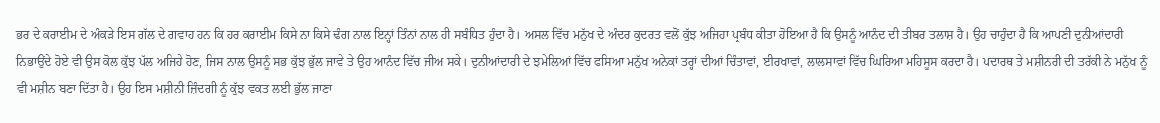ਭਰ ਦੇ ਕਰਾਈਮ ਦੇ ਅੰਕੜੇ ਇਸ ਗੱਲ ਦੇ ਗਵਾਹ ਹਨ ਕਿ ਹਰ ਕਰਾਈਮ ਕਿਸੇ ਨਾ ਕਿਸੇ ਢੰਗ ਨਾਲ ਇਨ੍ਹਾਂ ਤਿੰਨਾਂ ਨਾਲ ਹੀ ਸਬੰਧਿਤ ਹੁੰਦਾ ਹੈ। ਅਸਲ ਵਿੱਚ ਮਨੁੱਖ ਦੇ ਅੰਦਰ ਕੁਦਰਤ ਵਲੋਂ ਕੁੱਝ ਅਜਿਹਾ ਪ੍ਰਬੰਧ ਕੀਤਾ ਹੋਇਆ ਹੈ ਕਿ ਉਸਨੂੰ ਆਨੰਦ ਦੀ ਤੀਬਰ ਤਲਾਸ਼ ਹੈ। ਉਹ ਚਾਹੁੰਦਾ ਹੈ ਕਿ ਆਪਣੀ ਦੁਨੀਆਂਦਾਰੀ ਨਿਭਾਉਂਦੇ ਹੋਏ ਵੀ ਉਸ ਕੋਲ ਕੁੱਝ ਪੱਲ ਅਜਿਹੇ ਹੋਣ, ਜਿਸ ਨਾਲ ਉਸਨੂੰ ਸਭ ਕੁੱਝ ਭੁੱਲ ਜਾਵੇ ਤੇ ਉਹ ਆਨੰਦ ਵਿੱਚ ਜੀਅ ਸਕੇ। ਦੁਨੀਆਂਦਾਰੀ ਦੇ ਝਮੇਲਿਆਂ ਵਿੱਚ ਫਸਿਆ ਮਨੁੱਖ ਅਨੇਕਾਂ ਤਰ੍ਹਾਂ ਦੀਆਂ ਚਿੰਤਾਵਾਂ, ਈਰਖਾਵਾਂ, ਲਾਲਸਾਵਾਂ ਵਿੱਚ ਘਿਰਿਆ ਮਹਿਸੂਸ ਕਰਦਾ ਹੈ। ਪਦਾਰਥ ਤੇ ਮਸ਼ੀਨਰੀ ਦੀ ਤਰੱਕੀ ਨੇ ਮਨੁੱਖ ਨੂੰ ਵੀ ਮਸ਼ੀਨ ਬਣਾ ਦਿੱਤਾ ਹੈ। ਉਹ ਇਸ ਮਸ਼ੀਨੀ ਜ਼ਿੰਦਗੀ ਨੂੰ ਕੁੱਝ ਵਕਤ ਲਈ ਭੁੱਲ ਜਾਣਾ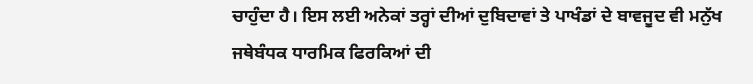ਚਾਹੁੰਦਾ ਹੈ। ਇਸ ਲਈ ਅਨੇਕਾਂ ਤਰ੍ਹਾਂ ਦੀਆਂ ਦੁਬਿਦਾਵਾਂ ਤੇ ਪਾਖੰਡਾਂ ਦੇ ਬਾਵਜੂਦ ਵੀ ਮਨੁੱਖ ਜਥੇਬੰਧਕ ਧਾਰਮਿਕ ਫਿਰਕਿਆਂ ਦੀ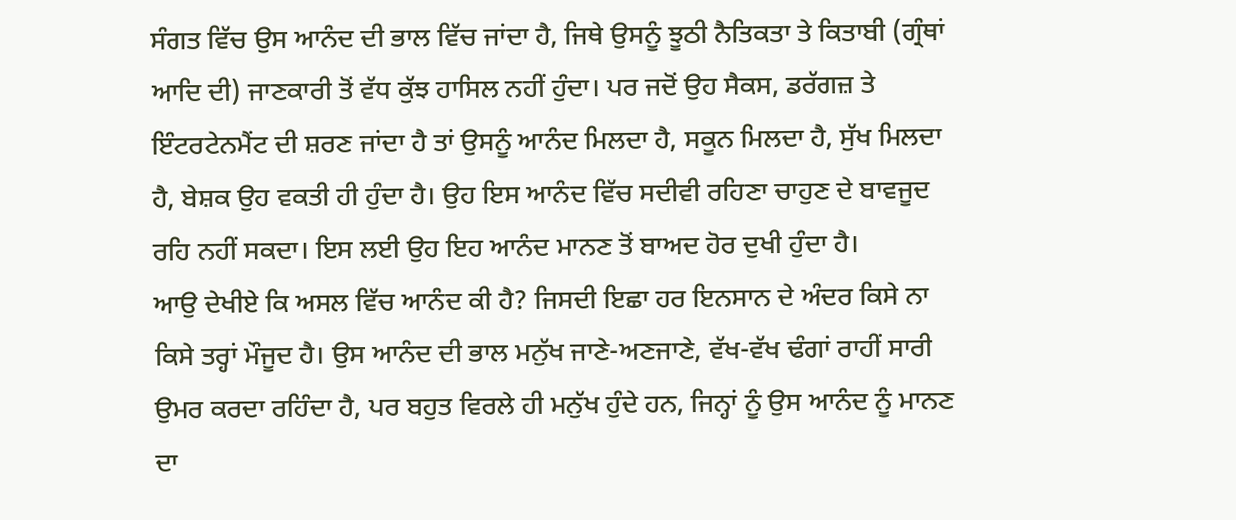ਸੰਗਤ ਵਿੱਚ ਉਸ ਆਨੰਦ ਦੀ ਭਾਲ ਵਿੱਚ ਜਾਂਦਾ ਹੈ, ਜਿਥੇ ਉਸਨੂੰ ਝੂਠੀ ਨੈਤਿਕਤਾ ਤੇ ਕਿਤਾਬੀ (ਗ੍ਰੰਥਾਂ ਆਦਿ ਦੀ) ਜਾਣਕਾਰੀ ਤੋਂ ਵੱਧ ਕੁੱਝ ਹਾਸਿਲ ਨਹੀਂ ਹੁੰਦਾ। ਪਰ ਜਦੋਂ ਉਹ ਸੈਕਸ, ਡਰੱਗਜ਼ ਤੇ ਇੰਟਰਟੇਨਮੈਂਟ ਦੀ ਸ਼ਰਣ ਜਾਂਦਾ ਹੈ ਤਾਂ ਉਸਨੂੰ ਆਨੰਦ ਮਿਲਦਾ ਹੈ, ਸਕੂਨ ਮਿਲਦਾ ਹੈ, ਸੁੱਖ ਮਿਲਦਾ ਹੈ, ਬੇਸ਼ਕ ਉਹ ਵਕਤੀ ਹੀ ਹੁੰਦਾ ਹੈ। ਉਹ ਇਸ ਆਨੰਦ ਵਿੱਚ ਸਦੀਵੀ ਰਹਿਣਾ ਚਾਹੁਣ ਦੇ ਬਾਵਜੂਦ ਰਹਿ ਨਹੀਂ ਸਕਦਾ। ਇਸ ਲਈ ਉਹ ਇਹ ਆਨੰਦ ਮਾਨਣ ਤੋਂ ਬਾਅਦ ਹੋਰ ਦੁਖੀ ਹੁੰਦਾ ਹੈ।
ਆਉ ਦੇਖੀਏ ਕਿ ਅਸਲ ਵਿੱਚ ਆਨੰਦ ਕੀ ਹੈ? ਜਿਸਦੀ ਇਛਾ ਹਰ ਇਨਸਾਨ ਦੇ ਅੰਦਰ ਕਿਸੇ ਨਾ ਕਿਸੇ ਤਰ੍ਹਾਂ ਮੌਜੂਦ ਹੈ। ਉਸ ਆਨੰਦ ਦੀ ਭਾਲ ਮਨੁੱਖ ਜਾਣੇ-ਅਣਜਾਣੇ, ਵੱਖ-ਵੱਖ ਢੰਗਾਂ ਰਾਹੀਂ ਸਾਰੀ ਉਮਰ ਕਰਦਾ ਰਹਿੰਦਾ ਹੈ, ਪਰ ਬਹੁਤ ਵਿਰਲੇ ਹੀ ਮਨੁੱਖ ਹੁੰਦੇ ਹਨ, ਜਿਨ੍ਹਾਂ ਨੂੰ ਉਸ ਆਨੰਦ ਨੂੰ ਮਾਨਣ ਦਾ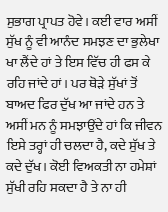ਸੁਭਾਗ ਪ੍ਰਾਪਤ ਹੋਵੇ। ਕਈ ਵਾਰ ਅਸੀਂ ਸੁੱਖ ਨੂੰ ਵੀ ਆਨੰਦ ਸਮਝਣ ਦਾ ਭੁਲੇਖਾ ਖਾ ਲੈਂਦੇ ਹਾਂ ਤੇ ਇਸ ਵਿੱਚ ਹੀ ਫਸ ਕੇ ਰਹਿ ਜਾਂਦੇ ਹਾਂ। ਪਰ ਥੋੜੇ ਸੁੱਖਾਂ ਤੋਂ ਬਾਅਦ ਫਿਰ ਦੁੱਖ ਆ ਜਾਂਦੇ ਹਨ ਤੇ ਅਸੀਂ ਮਨ ਨੂੰ ਸਮਝਾਉਂਦੇ ਹਾਂ ਕਿ ਜੀਵਨ ਇਸੇ ਤਰ੍ਹਾਂ ਹੀ ਚਲਦਾ ਹੈ, ਕਦੇ ਸੁੱਖ ਤੇ ਕਦੇ ਦੁੱਖ। ਕੋਈ ਵਿਅਕਤੀ ਨਾ ਹਮੇਸ਼ਾਂ ਸੁੱਖੀ ਰਹਿ ਸਕਦਾ ਹੈ ਤੇ ਨਾ ਹੀ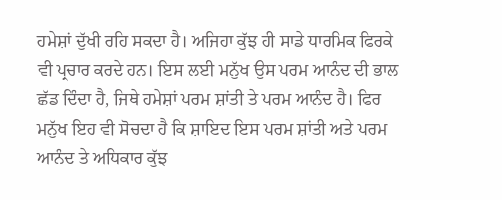ਹਮੇਸ਼ਾਂ ਦੁੱਖੀ ਰਹਿ ਸਕਦਾ ਹੈ। ਅਜਿਹਾ ਕੁੱਝ ਹੀ ਸਾਡੇ ਧਾਰਮਿਕ ਫਿਰਕੇ ਵੀ ਪ੍ਰਚਾਰ ਕਰਦੇ ਹਨ। ਇਸ ਲਈ ਮਨੁੱਖ ਉਸ ਪਰਮ ਆਨੰਦ ਦੀ ਭਾਲ ਛੱਡ ਦਿੰਦਾ ਹੈ, ਜਿਥੇ ਹਮੇਸ਼ਾਂ ਪਰਮ ਸ਼ਾਂਤੀ ਤੇ ਪਰਮ ਆਨੰਦ ਹੈ। ਫਿਰ ਮਨੁੱਖ ਇਹ ਵੀ ਸੋਚਦਾ ਹੈ ਕਿ ਸ਼ਾਇਦ ਇਸ ਪਰਮ ਸ਼ਾਂਤੀ ਅਤੇ ਪਰਮ ਆਨੰਦ ਤੇ ਅਧਿਕਾਰ ਕੁੱਝ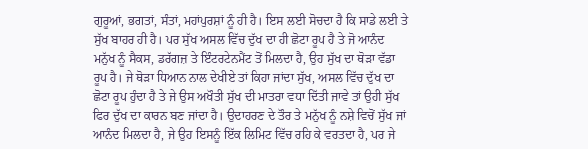ਗੁਰੂਆਂ, ਭਗਤਾਂ, ਸੰਤਾਂ, ਮਹਾਂਪੁਰਸ਼ਾਂ ਨੂੰ ਹੀ ਹੈ। ਇਸ ਲਈ ਸੋਚਦਾ ਹੈ ਕਿ ਸਾਡੇ ਲਈ ਤੇ ਸੁੱਖ ਬਾਹਰ ਹੀ ਹੈ। ਪਰ ਸੁੱਖ ਅਸਲ ਵਿੱਚ ਦੁੱਖ ਦਾ ਹੀ ਛੋਟਾ ਰੂਪ ਹੈ ਤੇ ਜੋ ਆਨੰਦ ਮਨੁੱਖ ਨੂੰ ਸੈਕਸ, ਡਰੱਗਜ਼ ਤੇ ਇੰਟਰਟੇਨਮੈਂਟ ਤੋਂ ਮਿਲਦਾ ਹੈ, ਉਹ ਸੁੱਖ ਦਾ ਥੋੜਾ ਵੱਡਾ ਰੂਪ ਹੈ। ਜੇ ਥੋੜਾ ਧਿਆਨ ਨਾਲ ਦੇਖੀਏ ਤਾਂ ਕਿਹਾ ਜਾਂਦਾ ਸੁੱਖ, ਅਸਲ ਵਿੱਚ ਦੁੱਖ ਦਾ ਛੋਟਾ ਰੂਪ ਹੁੰਦਾ ਹੈ ਤੇ ਜੇ ਉਸ ਅਖੌਤੀ ਸੁੱਖ ਦੀ ਮਾਤਰਾ ਵਧਾ ਦਿੱਤੀ ਜਾਵੇ ਤਾਂ ਉਹੀ ਸੁੱਖ ਫਿਰ ਦੁੱਖ ਦਾ ਕਾਰਨ ਬਣ ਜਾਂਦਾ ਹੈ। ਉਦਾਹਰਣ ਦੇ ਤੌਰ ਤੇ ਮਨੁੱਖ ਨੂੰ ਨਸ਼ੇ ਵਿਚੋਂ ਸੁੱਖ ਜਾਂ ਆਨੰਦ ਮਿਲਦਾ ਹੈ, ਜੇ ਉਹ ਇਸਨੂੰ ਇੱਕ ਲਿਮਿਟ ਵਿੱਚ ਰਹਿ ਕੇ ਵਰਤਦਾ ਹੈ, ਪਰ ਜੇ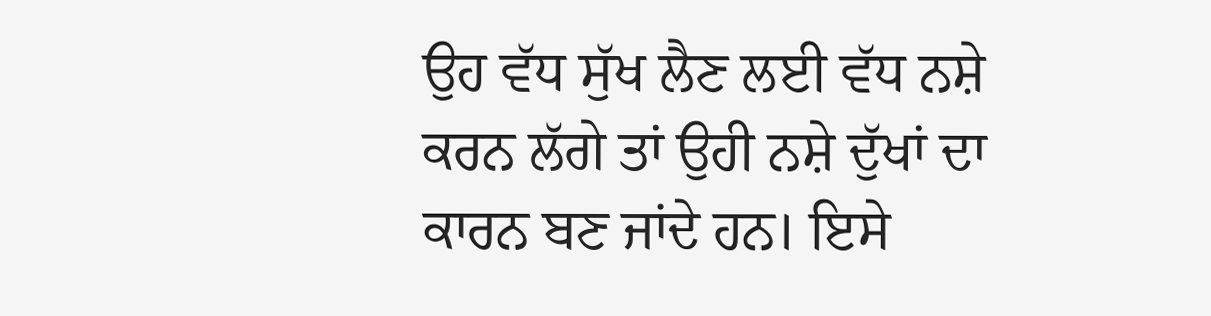ਉਹ ਵੱਧ ਸੁੱਖ ਲੈਣ ਲਈ ਵੱਧ ਨਸ਼ੇ ਕਰਨ ਲੱਗੇ ਤਾਂ ਉਹੀ ਨਸ਼ੇ ਦੁੱਖਾਂ ਦਾ ਕਾਰਨ ਬਣ ਜਾਂਦੇ ਹਨ। ਇਸੇ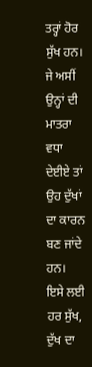ਤਰ੍ਹਾਂ ਹੋਰ ਸੁੱਖ ਹਨ। ਜੇ ਅਸੀਂ ਉਨ੍ਹਾਂ ਦੀ ਮਾਤਰਾ ਵਧਾ ਦੇਈਏ ਤਾਂ ਉਹ ਦੁੱਖਾਂ ਦਾ ਕਾਰਨ ਬਣ ਜਾਂਦੇ ਹਨ। ਇਸੇ ਲਈ ਹਰ ਸੁੱਖ, ਦੁੱਖ ਦਾ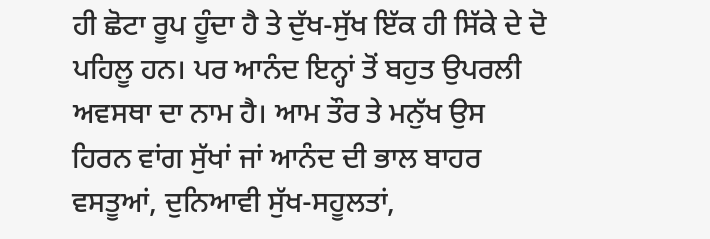ਹੀ ਛੋਟਾ ਰੂਪ ਹੂੰਦਾ ਹੈ ਤੇ ਦੁੱਖ-ਸੁੱਖ ਇੱਕ ਹੀ ਸਿੱਕੇ ਦੇ ਦੋ ਪਹਿਲੂ ਹਨ। ਪਰ ਆਨੰਦ ਇਨ੍ਹਾਂ ਤੋਂ ਬਹੁਤ ਉਪਰਲੀ ਅਵਸਥਾ ਦਾ ਨਾਮ ਹੈ। ਆਮ ਤੌਰ ਤੇ ਮਨੁੱਖ ਉਸ ਹਿਰਨ ਵਾਂਗ ਸੁੱਖਾਂ ਜਾਂ ਆਨੰਦ ਦੀ ਭਾਲ ਬਾਹਰ ਵਸਤੂਆਂ, ਦੁਨਿਆਵੀ ਸੁੱਖ-ਸਹੂਲਤਾਂ,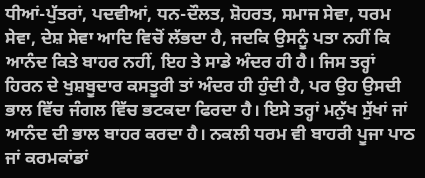ਧੀਆਂ-ਪੁੱਤਰਾਂ, ਪਦਵੀਆਂ, ਧਨ-ਦੌਲਤ, ਸ਼ੋਹਰਤ, ਸਮਾਜ ਸੇਵਾ, ਧਰਮ ਸੇਵਾ, ਦੇਸ਼ ਸੇਵਾ ਆਦਿ ਵਿਚੋਂ ਲੱਭਦਾ ਹੈ, ਜਦਕਿ ਉਸਨੂੰ ਪਤਾ ਨਹੀਂ ਕਿ ਆਨੰਦ ਕਿਤੇ ਬਾਹਰ ਨਹੀਂ, ਇਹ ਤੇ ਸਾਡੇ ਅੰਦਰ ਹੀ ਹੈ। ਜਿਸ ਤਰ੍ਹਾਂ ਹਿਰਨ ਦੇ ਖੁਸ਼ਬੂਦਾਰ ਕਸਤੂਰੀ ਤਾਂ ਅੰਦਰ ਹੀ ਹੁੰਦੀ ਹੈ, ਪਰ ਉਹ ਉਸਦੀ ਭਾਲ ਵਿੱਚ ਜੰਗਲ ਵਿੱਚ ਭਟਕਦਾ ਫਿਰਦਾ ਹੈ। ਇਸੇ ਤਰ੍ਹਾਂ ਮਨੁੱਖ ਸੁੱਖਾਂ ਜਾਂ ਆਨੰਦ ਦੀ ਭਾਲ ਬਾਹਰ ਕਰਦਾ ਹੈ। ਨਕਲੀ ਧਰਮ ਵੀ ਬਾਹਰੀ ਪੂਜਾ ਪਾਠ ਜਾਂ ਕਰਮਕਾਂਡਾਂ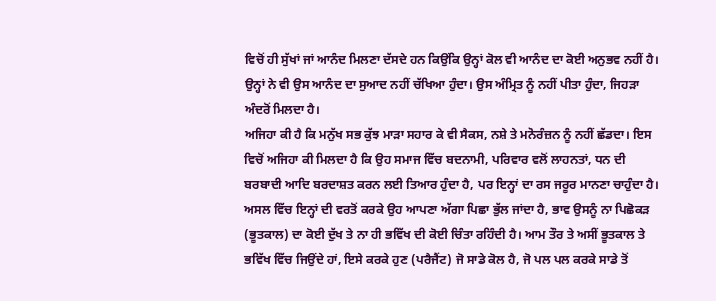ਵਿਚੋਂ ਹੀ ਸੁੱਖਾਂ ਜਾਂ ਆਨੰਦ ਮਿਲਣਾ ਦੱਸਦੇ ਹਨ ਕਿਉਂਕਿ ਉਨ੍ਹਾਂ ਕੋਲ ਵੀ ਆਨੰਦ ਦਾ ਕੋਈ ਅਨੁਭਵ ਨਹੀਂ ਹੈ। ਉਨ੍ਹਾਂ ਨੇ ਵੀ ਉਸ ਆਨੰਦ ਦਾ ਸੁਆਦ ਨਹੀਂ ਚੱਖਿਆ ਹੁੰਦਾ। ਉਸ ਅੰਮ੍ਰਿਤ ਨੂੰ ਨਹੀਂ ਪੀਤਾ ਹੁੰਦਾ, ਜਿਹੜਾ ਅੰਦਰੋਂ ਮਿਲਦਾ ਹੈ।
ਅਜਿਹਾ ਕੀ ਹੈ ਕਿ ਮਨੁੱਖ ਸਭ ਕੁੱਝ ਮਾੜਾ ਸਹਾਰ ਕੇ ਵੀ ਸੈਕਸ, ਨਸ਼ੇ ਤੇ ਮਨੋਰੰਜ਼ਨ ਨੂੰ ਨਹੀਂ ਛੱਡਦਾ। ਇਸ ਵਿਚੋਂ ਅਜਿਹਾ ਕੀ ਮਿਲਦਾ ਹੈ ਕਿ ਉਹ ਸਮਾਜ ਵਿੱਚ ਬਦਨਾਮੀ, ਪਰਿਵਾਰ ਵਲੋਂ ਲਾਹਨਤਾਂ, ਧਨ ਦੀ ਬਰਬਾਦੀ ਆਦਿ ਬਰਦਾਸ਼ਤ ਕਰਨ ਲਈ ਤਿਆਰ ਹੁੰਦਾ ਹੈ, ਪਰ ਇਨ੍ਹਾਂ ਦਾ ਰਸ ਜਰੂਰ ਮਾਨਣਾ ਚਾਹੁੰਦਾ ਹੈ। ਅਸਲ ਵਿੱਚ ਇਨ੍ਹਾਂ ਦੀ ਵਰਤੋਂ ਕਰਕੇ ਉਹ ਆਪਣਾ ਅੱਗਾ ਪਿਛਾ ਭੁੱਲ ਜਾਂਦਾ ਹੈ, ਭਾਵ ਉਸਨੂੰ ਨਾ ਪਿਛੋਕੜ (ਭੂਤਕਾਲ) ਦਾ ਕੋਈ ਦੁੱਖ ਤੇ ਨਾ ਹੀ ਭਵਿੱਖ ਦੀ ਕੋਈ ਚਿੰਤਾ ਰਹਿੰਦੀ ਹੈ। ਆਮ ਤੌਰ ਤੇ ਅਸੀਂ ਭੂਤਕਾਲ ਤੇ ਭਵਿੱਖ ਵਿੱਚ ਜਿਉਂਦੇ ਹਾਂ, ਇਸੇ ਕਰਕੇ ਹੁਣ (ਪਰੈਜੈਂਟ) ਜੋ ਸਾਡੇ ਕੋਲ ਹੈ, ਜੋ ਪਲ ਪਲ ਕਰਕੇ ਸਾਡੇ ਤੋਂ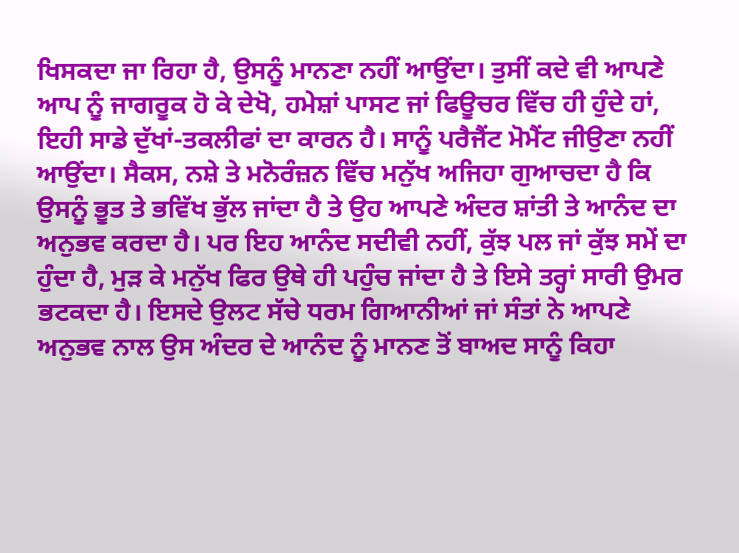ਖਿਸਕਦਾ ਜਾ ਰਿਹਾ ਹੈ, ਉਸਨੂੰ ਮਾਨਣਾ ਨਹੀਂ ਆਉਂਦਾ। ਤੁਸੀਂ ਕਦੇ ਵੀ ਆਪਣੇ ਆਪ ਨੂੰ ਜਾਗਰੂਕ ਹੋ ਕੇ ਦੇਖੋ, ਹਮੇਸ਼ਾਂ ਪਾਸਟ ਜਾਂ ਫਿਊਚਰ ਵਿੱਚ ਹੀ ਹੁੰਦੇ ਹਾਂ, ਇਹੀ ਸਾਡੇ ਦੁੱਖਾਂ-ਤਕਲੀਫਾਂ ਦਾ ਕਾਰਨ ਹੈ। ਸਾਨੂੰ ਪਰੈਜੈਂਟ ਮੋਮੈਂਟ ਜੀਉਣਾ ਨਹੀਂ ਆਉਂਦਾ। ਸੈਕਸ, ਨਸ਼ੇ ਤੇ ਮਨੋਰੰਜ਼ਨ ਵਿੱਚ ਮਨੁੱਖ ਅਜਿਹਾ ਗੁਆਚਦਾ ਹੈ ਕਿ ਉਸਨੂੰ ਭੂਤ ਤੇ ਭਵਿੱਖ ਭੁੱਲ ਜਾਂਦਾ ਹੈ ਤੇ ਉਹ ਆਪਣੇ ਅੰਦਰ ਸ਼ਾਂਤੀ ਤੇ ਆਨੰਦ ਦਾ ਅਨੁਭਵ ਕਰਦਾ ਹੈ। ਪਰ ਇਹ ਆਨੰਦ ਸਦੀਵੀ ਨਹੀਂ, ਕੁੱਝ ਪਲ ਜਾਂ ਕੁੱਝ ਸਮੇਂ ਦਾ ਹੁੰਦਾ ਹੈ, ਮੁੜ ਕੇ ਮਨੁੱਖ ਫਿਰ ਉਥੇ ਹੀ ਪਹੁੰਚ ਜਾਂਦਾ ਹੈ ਤੇ ਇਸੇ ਤਰ੍ਹਾਂ ਸਾਰੀ ਉਮਰ ਭਟਕਦਾ ਹੈ। ਇਸਦੇ ਉਲਟ ਸੱਚੇ ਧਰਮ ਗਿਆਨੀਆਂ ਜਾਂ ਸੰਤਾਂ ਨੇ ਆਪਣੇ ਅਨੁਭਵ ਨਾਲ ਉਸ ਅੰਦਰ ਦੇ ਆਨੰਦ ਨੂੰ ਮਾਨਣ ਤੋਂ ਬਾਅਦ ਸਾਨੂੰ ਕਿਹਾ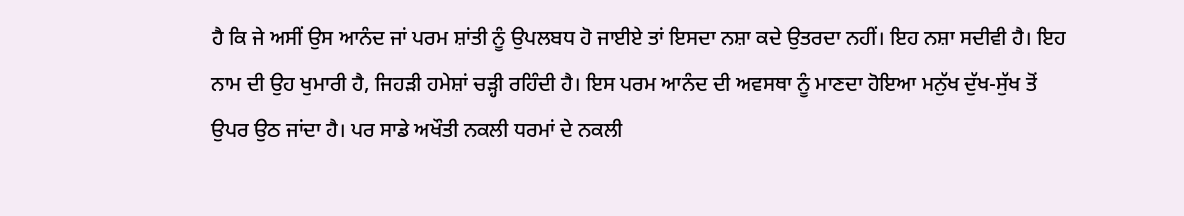ਹੈ ਕਿ ਜੇ ਅਸੀਂ ਉਸ ਆਨੰਦ ਜਾਂ ਪਰਮ ਸ਼ਾਂਤੀ ਨੂੰ ਉਪਲਬਧ ਹੋ ਜਾਈਏ ਤਾਂ ਇਸਦਾ ਨਸ਼ਾ ਕਦੇ ਉਤਰਦਾ ਨਹੀਂ। ਇਹ ਨਸ਼ਾ ਸਦੀਵੀ ਹੈ। ਇਹ ਨਾਮ ਦੀ ਉਹ ਖੁਮਾਰੀ ਹੈ, ਜਿਹੜੀ ਹਮੇਸ਼ਾਂ ਚੜ੍ਹੀ ਰਹਿੰਦੀ ਹੈ। ਇਸ ਪਰਮ ਆਨੰਦ ਦੀ ਅਵਸਥਾ ਨੂੰ ਮਾਣਦਾ ਹੋਇਆ ਮਨੁੱਖ ਦੁੱਖ-ਸੁੱਖ ਤੋਂ ਉਪਰ ਉਠ ਜਾਂਦਾ ਹੈ। ਪਰ ਸਾਡੇ ਅਖੌਤੀ ਨਕਲੀ ਧਰਮਾਂ ਦੇ ਨਕਲੀ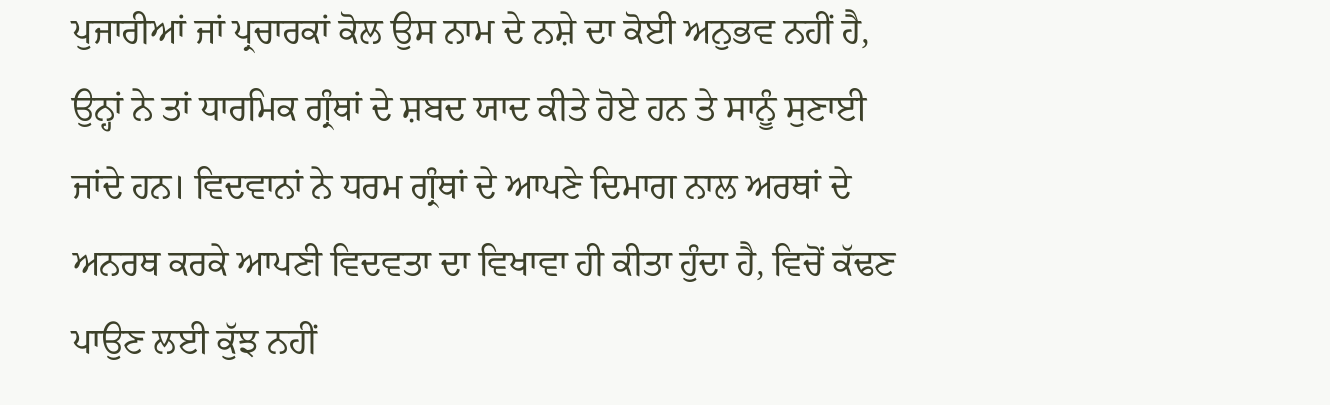ਪੁਜਾਰੀਆਂ ਜਾਂ ਪ੍ਰਚਾਰਕਾਂ ਕੋਲ ਉਸ ਨਾਮ ਦੇ ਨਸ਼ੇ ਦਾ ਕੋਈ ਅਨੁਭਵ ਨਹੀਂ ਹੈ, ਉਨ੍ਹਾਂ ਨੇ ਤਾਂ ਧਾਰਮਿਕ ਗ੍ਰੰਥਾਂ ਦੇ ਸ਼ਬਦ ਯਾਦ ਕੀਤੇ ਹੋਏ ਹਨ ਤੇ ਸਾਨੂੰ ਸੁਣਾਈ ਜਾਂਦੇ ਹਨ। ਵਿਦਵਾਨਾਂ ਨੇ ਧਰਮ ਗ੍ਰੰਥਾਂ ਦੇ ਆਪਣੇ ਦਿਮਾਗ ਨਾਲ ਅਰਥਾਂ ਦੇ ਅਨਰਥ ਕਰਕੇ ਆਪਣੀ ਵਿਦਵਤਾ ਦਾ ਵਿਖਾਵਾ ਹੀ ਕੀਤਾ ਹੁੰਦਾ ਹੈ, ਵਿਚੋਂ ਕੱਢਣ ਪਾਉਣ ਲਈ ਕੁੱਝ ਨਹੀਂ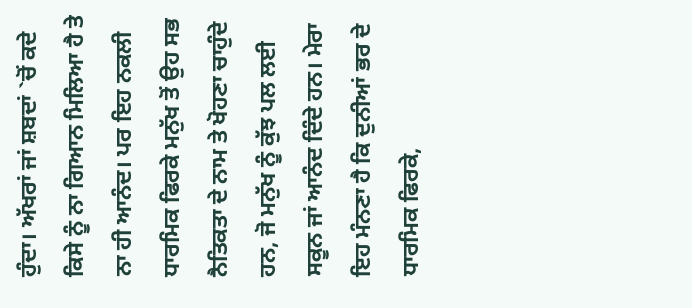ਹੁੰਦਾ। ਅੱਖਰਾਂ ਜਾਂ ਸ਼ਬਦਾਂ `ਚੋਂ ਕਦੇ ਕਿਸੇ ਨੂੰ ਨਾ ਗਿਆਨ ਮਿਲਿਆ ਹੈ ਤੇ ਨਾ ਹੀ ਆਨੰਦ। ਪਰ ਇਹ ਨਕਲੀ ਧਾਰਮਿਕ ਫਿਰਕੇ ਮਨੁੱਖ ਤੋਂ ਉਹ ਸਭ ਨੈਤਿਕਤਾ ਦੇ ਨਾਮ ਤੇ ਖੋਹਣਾ ਚਾਹੁੰਦੇ ਹਨ, ਜੋ ਮਨੁੱਖ ਨੂੰ ਕੁੱਝ ਪਲ ਲਈ ਸਕੂਨ ਜਾਂ ਆਨੰਦ ਦਿੰਦੇ ਹਨ। ਮੇਰਾ ਇਹ ਮੰਨਣਾ ਹੈ ਕਿ ਦੁਨੀਆਂ ਭਰ ਦੇ ਧਾਰਮਿਕ ਫਿਰਕੇ,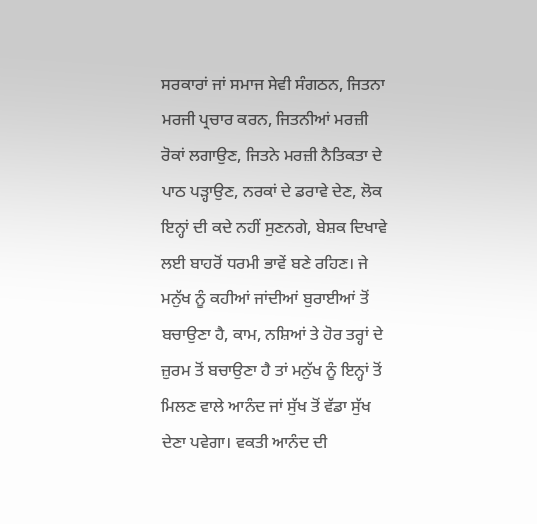ਸਰਕਾਰਾਂ ਜਾਂ ਸਮਾਜ ਸੇਵੀ ਸੰਗਠਨ, ਜਿਤਨਾ ਮਰਜੀ ਪ੍ਰਚਾਰ ਕਰਨ, ਜਿਤਨੀਆਂ ਮਰਜ਼ੀ ਰੋਕਾਂ ਲਗਾਉਣ, ਜਿਤਨੇ ਮਰਜ਼ੀ ਨੈਤਿਕਤਾ ਦੇ ਪਾਠ ਪੜ੍ਹਾਉਣ, ਨਰਕਾਂ ਦੇ ਡਰਾਵੇ ਦੇਣ, ਲੋਕ ਇਨ੍ਹਾਂ ਦੀ ਕਦੇ ਨਹੀਂ ਸੁਣਨਗੇ, ਬੇਸ਼ਕ ਦਿਖਾਵੇ ਲਈ ਬਾਹਰੋਂ ਧਰਮੀ ਭਾਵੇਂ ਬਣੇ ਰਹਿਣ। ਜੇ ਮਨੁੱਖ ਨੂੰ ਕਹੀਆਂ ਜਾਂਦੀਆਂ ਬੁਰਾਈਆਂ ਤੋਂ ਬਚਾਉਣਾ ਹੈ, ਕਾਮ, ਨਸ਼ਿਆਂ ਤੇ ਹੋਰ ਤਰ੍ਹਾਂ ਦੇ ਜ਼ੁਰਮ ਤੋਂ ਬਚਾਉਣਾ ਹੈ ਤਾਂ ਮਨੁੱਖ ਨੂੰ ਇਨ੍ਹਾਂ ਤੋਂ ਮਿਲਣ ਵਾਲੇ ਆਨੰਦ ਜਾਂ ਸੁੱਖ ਤੋਂ ਵੱਡਾ ਸੁੱਖ ਦੇਣਾ ਪਵੇਗਾ। ਵਕਤੀ ਆਨੰਦ ਦੀ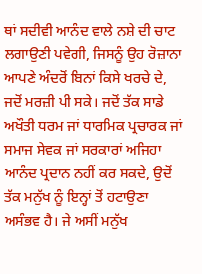ਥਾਂ ਸਦੀਵੀ ਆਨੰਦ ਵਾਲੇ ਨਸ਼ੇ ਦੀ ਚਾਟ ਲਗਾਉਣੀ ਪਵੇਗੀ, ਜਿਸਨੂੰ ਉਹ ਰੋਜ਼ਾਨਾ ਆਪਣੇ ਅੰਦਰੋਂ ਬਿਨਾਂ ਕਿਸੇ ਖਰਚੇ ਦੇ, ਜਦੋਂ ਮਰਜ਼ੀ ਪੀ ਸਕੇ। ਜਦੋਂ ਤੱਕ ਸਾਡੇ ਅਖੌਤੀ ਧਰਮ ਜਾਂ ਧਾਰਮਿਕ ਪ੍ਰਚਾਰਕ ਜਾਂ ਸਮਾਜ ਸੇਵਕ ਜਾਂ ਸਰਕਾਰਾਂ ਅਜਿਹਾ ਆਨੰਦ ਪ੍ਰਦਾਨ ਨਹੀਂ ਕਰ ਸਕਦੇ, ਉਦੋਂ ਤੱਕ ਮਨੁੱਖ ਨੂੰ ਇਨ੍ਹਾਂ ਤੋਂ ਹਟਾਉਣਾ ਅਸੰਭਵ ਹੈ। ਜੇ ਅਸੀਂ ਮਨੁੱਖ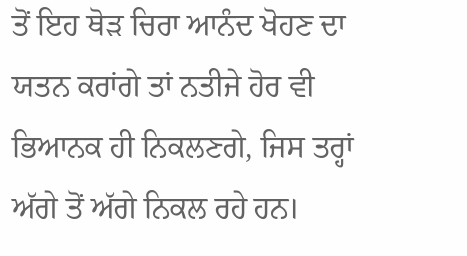ਤੋਂ ਇਹ ਥੋੜ ਚਿਰਾ ਆਨੰਦ ਖੋਹਣ ਦਾ ਯਤਨ ਕਰਾਂਗੇ ਤਾਂ ਨਤੀਜੇ ਹੋਰ ਵੀ ਭਿਆਨਕ ਹੀ ਨਿਕਲਣਗੇ, ਜਿਸ ਤਰ੍ਹਾਂ ਅੱਗੇ ਤੋਂ ਅੱਗੇ ਨਿਕਲ ਰਹੇ ਹਨ।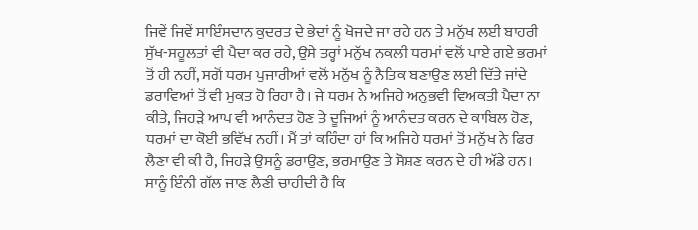ਜਿਵੇਂ ਜਿਵੇਂ ਸਾਇੰਸਦਾਨ ਕੁਦਰਤ ਦੇ ਭੇਦਾਂ ਨੂੰ ਖੋਜਦੇ ਜਾ ਰਹੇ ਹਨ ਤੇ ਮਨੁੱਖ ਲਈ ਬਾਹਰੀ ਸੁੱਖ-ਸਹੂਲਤਾਂ ਵੀ ਪੈਦਾ ਕਰ ਰਹੇ, ਉਸੇ ਤਰ੍ਹਾਂ ਮਨੁੱਖ ਨਕਲੀ ਧਰਮਾਂ ਵਲੋਂ ਪਾਏ ਗਏ ਭਰਮਾਂ ਤੋਂ ਹੀ ਨਹੀਂ, ਸਗੋਂ ਧਰਮ ਪੁਜਾਰੀਆਂ ਵਲੋਂ ਮਨੁੱਖ ਨੂੰ ਨੈਤਿਕ ਬਣਾਉਣ ਲਈ ਦਿੱਤੇ ਜਾਂਦੇ ਡਰਾਵਿਆਂ ਤੋਂ ਵੀ ਮੁਕਤ ਹੋ ਰਿਹਾ ਹੈ। ਜੇ ਧਰਮ ਨੇ ਅਜਿਹੇ ਅਨੁਭਵੀ ਵਿਅਕਤੀ ਪੈਦਾ ਨਾ ਕੀਤੇ, ਜਿਹੜੇ ਆਪ ਵੀ ਆਨੰਦਤ ਹੋਣ ਤੇ ਦੂਜਿਆਂ ਨੂੰ ਆਨੰਦਤ ਕਰਨ ਦੇ ਕਾਬਿਲ ਹੋਣ, ਧਰਮਾਂ ਦਾ ਕੋਈ ਭਵਿੱਖ ਨਹੀਂ। ਮੈਂ ਤਾਂ ਕਹਿੰਦਾ ਹਾਂ ਕਿ ਅਜਿਹੇ ਧਰਮਾਂ ਤੋਂ ਮਨੁੱਖ ਨੇ ਫਿਰ ਲੈਣਾ ਵੀ ਕੀ ਹੈ, ਜਿਹੜੇ ਉਸਨੂੰ ਡਰਾਉਣ, ਭਰਮਾਉਣ ਤੇ ਸੋਸ਼ਣ ਕਰਨ ਦੇ ਹੀ ਅੱਡੇ ਹਨ। ਸਾਨੂੰ ਇੰਨੀ ਗੱਲ ਜਾਣ ਲੈਣੀ ਚਾਹੀਦੀ ਹੈ ਕਿ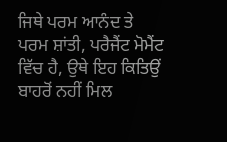ਜਿਥੇ ਪਰਮ ਆਨੰਦ ਤੇ ਪਰਮ ਸ਼ਾਂਤੀ, ਪਰੈਜੈਂਟ ਮੋਮੈਂਟ ਵਿੱਚ ਹੈ, ਉਥੇ ਇਹ ਕਿਤਿਉਂ ਬਾਹਰੋਂ ਨਹੀਂ ਮਿਲ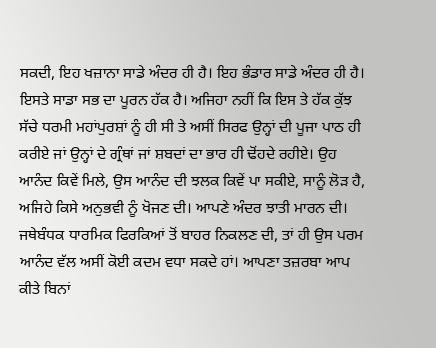ਸਕਦੀ, ਇਹ ਖਜ਼ਾਨਾ ਸਾਡੇ ਅੰਦਰ ਹੀ ਹੈ। ਇਹ ਭੰਡਾਰ ਸਾਡੇ ਅੰਦਰ ਹੀ ਹੈ। ਇਸਤੇ ਸਾਡਾ ਸਭ ਦਾ ਪੂਰਨ ਹੱਕ ਹੈ। ਅਜਿਹਾ ਨਹੀਂ ਕਿ ਇਸ ਤੇ ਹੱਕ ਕੁੱਝ ਸੱਚੇ ਧਰਮੀ ਮਹਾਂਪੁਰਸ਼ਾਂ ਨੂੰ ਹੀ ਸੀ ਤੇ ਅਸੀਂ ਸਿਰਫ ਉਨ੍ਹਾਂ ਦੀ ਪੂਜਾ ਪਾਠ ਹੀ ਕਰੀਏ ਜਾਂ ਉਨ੍ਹਾਂ ਦੇ ਗ੍ਰੰਥਾਂ ਜਾਂ ਸ਼ਬਦਾਂ ਦਾ ਭਾਰ ਹੀ ਢੋਂਹਦੇ ਰਹੀਏ। ਉਹ ਆਨੰਦ ਕਿਵੇਂ ਮਿਲੇ, ਉਸ ਆਨੰਦ ਦੀ ਝਲਕ ਕਿਵੇਂ ਪਾ ਸਕੀਏ, ਸਾਨੂੰ ਲੋੜ ਹੈ, ਅਜਿਹੇ ਕਿਸੇ ਅਨੁਭਵੀ ਨੂੰ ਖੋਜਣ ਦੀ। ਆਪਣੇ ਅੰਦਰ ਝਾਤੀ ਮਾਰਨ ਦੀ। ਜਥੇਬੰਧਕ ਧਾਰਮਿਕ ਫਿਰਕਿਆਂ ਤੋਂ ਬਾਹਰ ਨਿਕਲਣ ਦੀ, ਤਾਂ ਹੀ ਉਸ ਪਰਮ ਆਨੰਦ ਵੱਲ ਅਸੀਂ ਕੋਈ ਕਦਮ ਵਧਾ ਸਕਦੇ ਹਾਂ। ਆਪਣਾ ਤਜ਼ਰਬਾ ਆਪ ਕੀਤੇ ਬਿਨਾਂ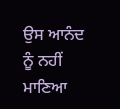ਉਸ ਆਨੰਦ ਨੂੰ ਨਹੀਂ ਮਾਣਿਆ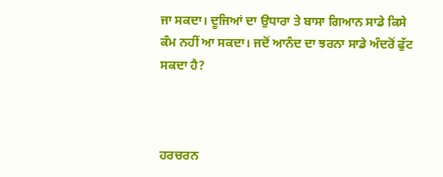ਜਾ ਸਕਦਾ। ਦੂਜਿਆਂ ਦਾ ਉਧਾਰਾ ਤੇ ਬਾਸਾ ਗਿਆਨ ਸਾਡੇ ਕਿਸੇ ਕੰਮ ਨਹੀਂ ਆ ਸਕਦਾ। ਜਦੋਂ ਆਨੰਦ ਦਾ ਝਰਨਾ ਸਾਡੇ ਅੰਦਰੋਂ ਫੁੱਟ ਸਕਦਾ ਹੈ?



ਹਰਚਰਨ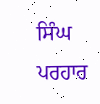ਸਿੰਘ ਪਰਹਾਰ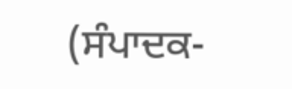(ਸੰਪਾਦਕ-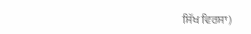ਸਿੱਖ ਵਿਰਸਾ)